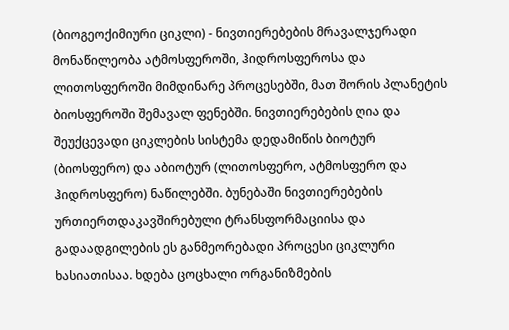(ბიოგეოქიმიური ციკლი) - ნივთიერებების მრავალჯერადი მონაწილეობა ატმოსფეროში, ჰიდროსფეროსა და ლითოსფეროში მიმდინარე პროცესებში, მათ შორის პლანეტის ბიოსფეროში შემავალ ფენებში. ნივთიერებების ღია და შეუქცევადი ციკლების სისტემა დედამიწის ბიოტურ (ბიოსფერო) და აბიოტურ (ლითოსფერო, ატმოსფერო და ჰიდროსფერო) ნაწილებში. ბუნებაში ნივთიერებების ურთიერთდაკავშირებული ტრანსფორმაციისა და გადაადგილების ეს განმეორებადი პროცესი ციკლური ხასიათისაა. ხდება ცოცხალი ორგანიზმების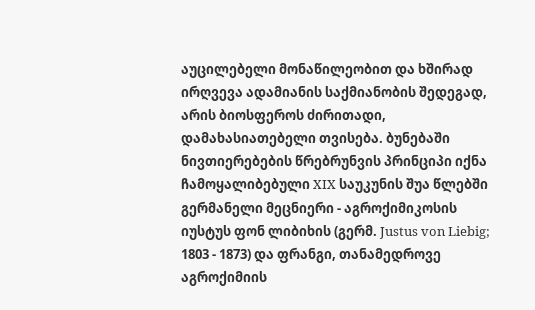აუცილებელი მონაწილეობით და ხშირად ირღვევა ადამიანის საქმიანობის შედეგად, არის ბიოსფეროს ძირითადი, დამახასიათებელი თვისება. ბუნებაში ნივთიერებების წრებრუნვის პრინციპი იქნა ჩამოყალიბებული XIX საუკუნის შუა წლებში გერმანელი მეცნიერი - აგროქიმიკოსის იუსტუს ფონ ლიბიხის (გერმ. Justus von Liebig; 1803 - 1873) და ფრანგი, თანამედროვე აგროქიმიის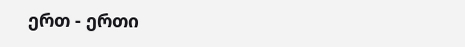ერთ - ერთი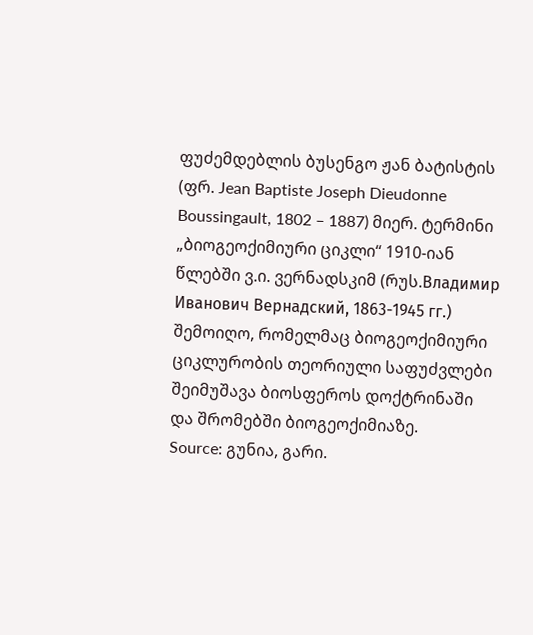ფუძემდებლის ბუსენგო ჟან ბატისტის (ფრ. Jean Baptiste Joseph Dieudonne Boussingault, 1802 – 1887) მიერ. ტერმინი „ბიოგეოქიმიური ციკლი“ 1910-იან წლებში ვ.ი. ვერნადსკიმ (რუს.Владимир Иванович Вернадский, 1863-1945 гг.) შემოიღო, რომელმაც ბიოგეოქიმიური ციკლურობის თეორიული საფუძვლები შეიმუშავა ბიოსფეროს დოქტრინაში და შრომებში ბიოგეოქიმიაზე.
Source: გუნია, გარი.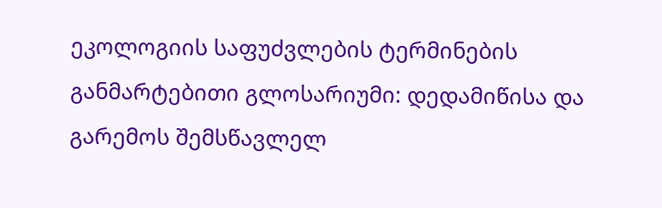ეკოლოგიის საფუძვლების ტერმინების განმარტებითი გლოსარიუმი: დედამიწისა და გარემოს შემსწავლელ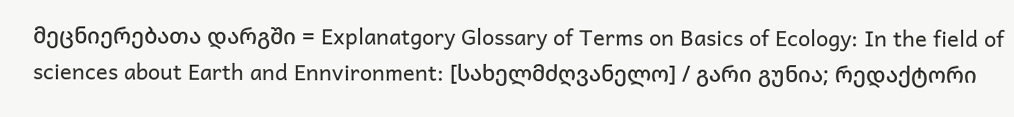მეცნიერებათა დარგში = Explanatgory Glossary of Terms on Basics of Ecology: In the field of sciences about Earth and Ennvironment: [სახელმძღვანელო] / გარი გუნია; რედაქტორი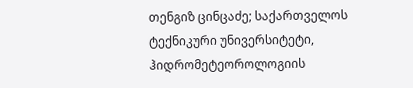თენგიზ ცინცაძე; საქართველოს ტექნიკური უნივერსიტეტი, ჰიდრომეტეოროლოგიის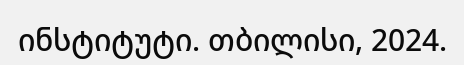ინსტიტუტი. თბილისი, 2024.